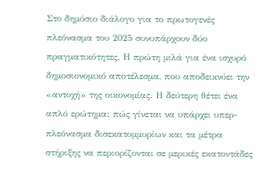Στο δημόσιο διάλογο για το πρωτογενές πλεόνασμα του 2025 συνυπάρχουν δύο πραγματικότητες. Η πρώτη μιλά για ένα ισχυρό δημοσιονομικό αποτέλεσμα, που αποδεικνύει την «αντοχή» της οικονομίας. Η δεύτερη θέτει ένα απλό ερώτημα: πώς γίνεται να υπάρχει υπερ-πλεόνασμα δισεκατομμυρίων και τα μέτρα στήριξης να περιορίζονται σε μερικές εκατοντάδες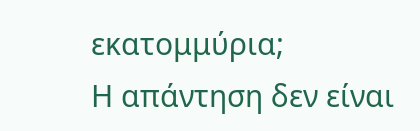εκατομμύρια;
Η απάντηση δεν είναι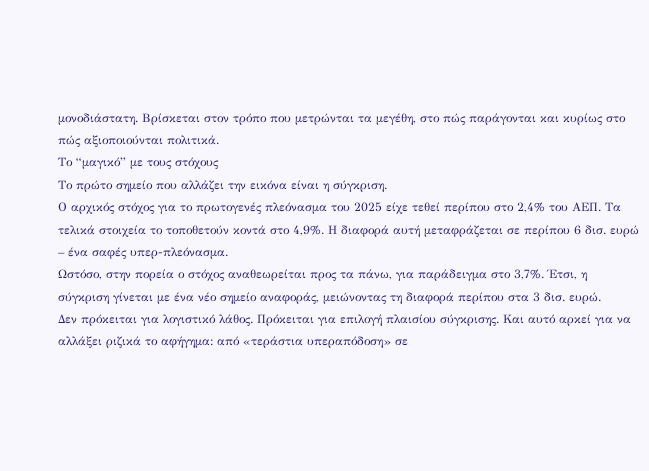μονοδιάστατη. Βρίσκεται στον τρόπο που μετρώνται τα μεγέθη, στο πώς παράγονται και κυρίως στο πώς αξιοποιούνται πολιτικά.
Το “μαγικό” με τους στόχους
Το πρώτο σημείο που αλλάζει την εικόνα είναι η σύγκριση.
Ο αρχικός στόχος για το πρωτογενές πλεόνασμα του 2025 είχε τεθεί περίπου στο 2,4% του ΑΕΠ. Τα τελικά στοιχεία το τοποθετούν κοντά στο 4,9%. Η διαφορά αυτή μεταφράζεται σε περίπου 6 δισ. ευρώ – ένα σαφές υπερ-πλεόνασμα.
Ωστόσο, στην πορεία ο στόχος αναθεωρείται προς τα πάνω, για παράδειγμα στο 3,7%. Έτσι, η σύγκριση γίνεται με ένα νέο σημείο αναφοράς, μειώνοντας τη διαφορά περίπου στα 3 δισ. ευρώ.
Δεν πρόκειται για λογιστικό λάθος. Πρόκειται για επιλογή πλαισίου σύγκρισης. Και αυτό αρκεί για να αλλάξει ριζικά το αφήγημα: από «τεράστια υπεραπόδοση» σε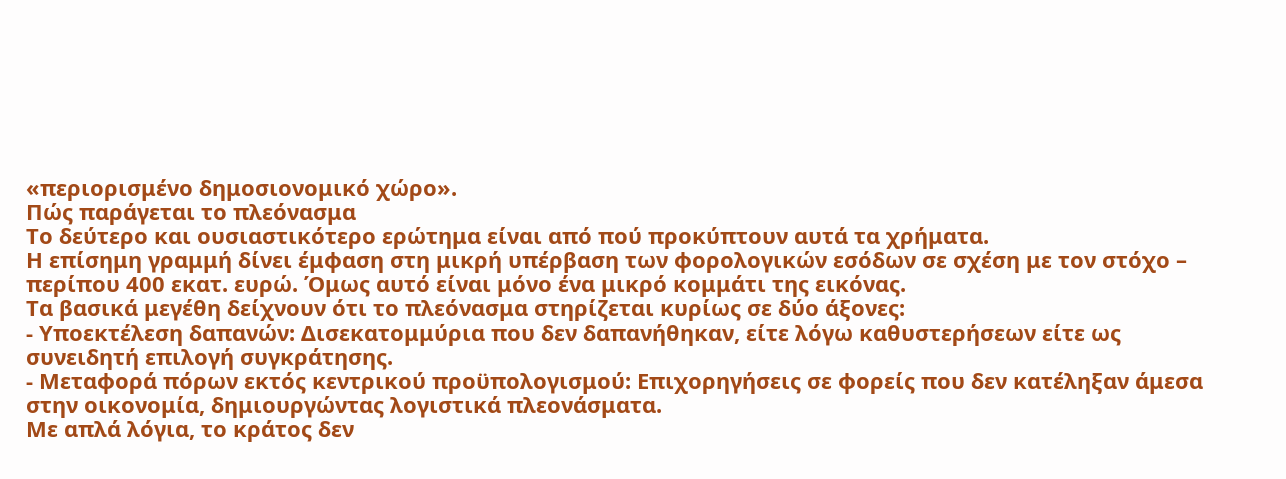«περιορισμένο δημοσιονομικό χώρο».
Πώς παράγεται το πλεόνασμα
Το δεύτερο και ουσιαστικότερο ερώτημα είναι από πού προκύπτουν αυτά τα χρήματα.
Η επίσημη γραμμή δίνει έμφαση στη μικρή υπέρβαση των φορολογικών εσόδων σε σχέση με τον στόχο – περίπου 400 εκατ. ευρώ. Όμως αυτό είναι μόνο ένα μικρό κομμάτι της εικόνας.
Τα βασικά μεγέθη δείχνουν ότι το πλεόνασμα στηρίζεται κυρίως σε δύο άξονες:
- Υποεκτέλεση δαπανών: Δισεκατομμύρια που δεν δαπανήθηκαν, είτε λόγω καθυστερήσεων είτε ως συνειδητή επιλογή συγκράτησης.
- Μεταφορά πόρων εκτός κεντρικού προϋπολογισμού: Επιχορηγήσεις σε φορείς που δεν κατέληξαν άμεσα στην οικονομία, δημιουργώντας λογιστικά πλεονάσματα.
Με απλά λόγια, το κράτος δεν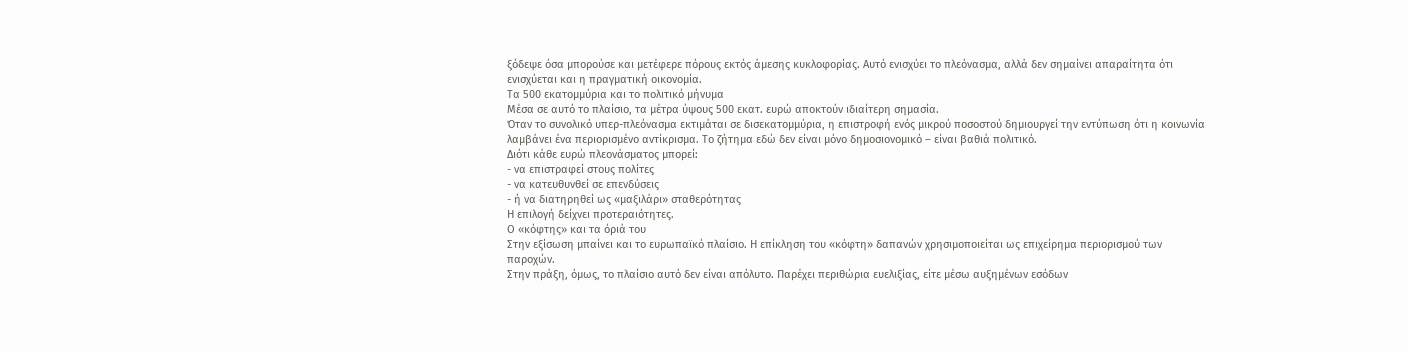ξόδεψε όσα μπορούσε και μετέφερε πόρους εκτός άμεσης κυκλοφορίας. Αυτό ενισχύει το πλεόνασμα, αλλά δεν σημαίνει απαραίτητα ότι ενισχύεται και η πραγματική οικονομία.
Τα 500 εκατομμύρια και το πολιτικό μήνυμα
Μέσα σε αυτό το πλαίσιο, τα μέτρα ύψους 500 εκατ. ευρώ αποκτούν ιδιαίτερη σημασία.
Όταν το συνολικό υπερ-πλεόνασμα εκτιμάται σε δισεκατομμύρια, η επιστροφή ενός μικρού ποσοστού δημιουργεί την εντύπωση ότι η κοινωνία λαμβάνει ένα περιορισμένο αντίκρισμα. Το ζήτημα εδώ δεν είναι μόνο δημοσιονομικό – είναι βαθιά πολιτικό.
Διότι κάθε ευρώ πλεονάσματος μπορεί:
- να επιστραφεί στους πολίτες
- να κατευθυνθεί σε επενδύσεις
- ή να διατηρηθεί ως «μαξιλάρι» σταθερότητας
Η επιλογή δείχνει προτεραιότητες.
Ο «κόφτης» και τα όριά του
Στην εξίσωση μπαίνει και το ευρωπαϊκό πλαίσιο. Η επίκληση του «κόφτη» δαπανών χρησιμοποιείται ως επιχείρημα περιορισμού των παροχών.
Στην πράξη, όμως, το πλαίσιο αυτό δεν είναι απόλυτο. Παρέχει περιθώρια ευελιξίας, είτε μέσω αυξημένων εσόδων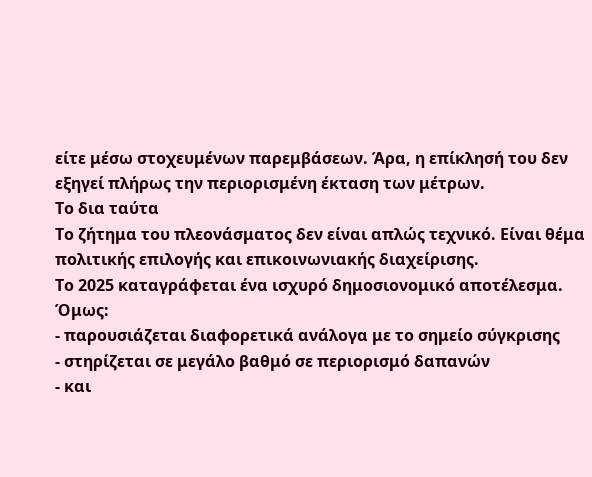είτε μέσω στοχευμένων παρεμβάσεων. Άρα, η επίκλησή του δεν εξηγεί πλήρως την περιορισμένη έκταση των μέτρων.
Το δια ταύτα
Το ζήτημα του πλεονάσματος δεν είναι απλώς τεχνικό. Είναι θέμα πολιτικής επιλογής και επικοινωνιακής διαχείρισης.
Το 2025 καταγράφεται ένα ισχυρό δημοσιονομικό αποτέλεσμα. Όμως:
- παρουσιάζεται διαφορετικά ανάλογα με το σημείο σύγκρισης
- στηρίζεται σε μεγάλο βαθμό σε περιορισμό δαπανών
- και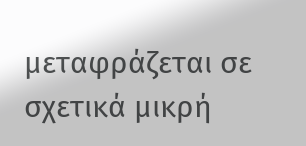μεταφράζεται σε σχετικά μικρή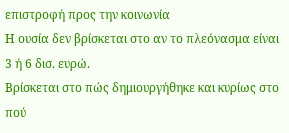επιστροφή προς την κοινωνία
Η ουσία δεν βρίσκεται στο αν το πλεόνασμα είναι 3 ή 6 δισ. ευρώ.
Βρίσκεται στο πώς δημιουργήθηκε και κυρίως στο πού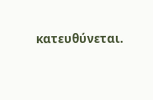κατευθύνεται.